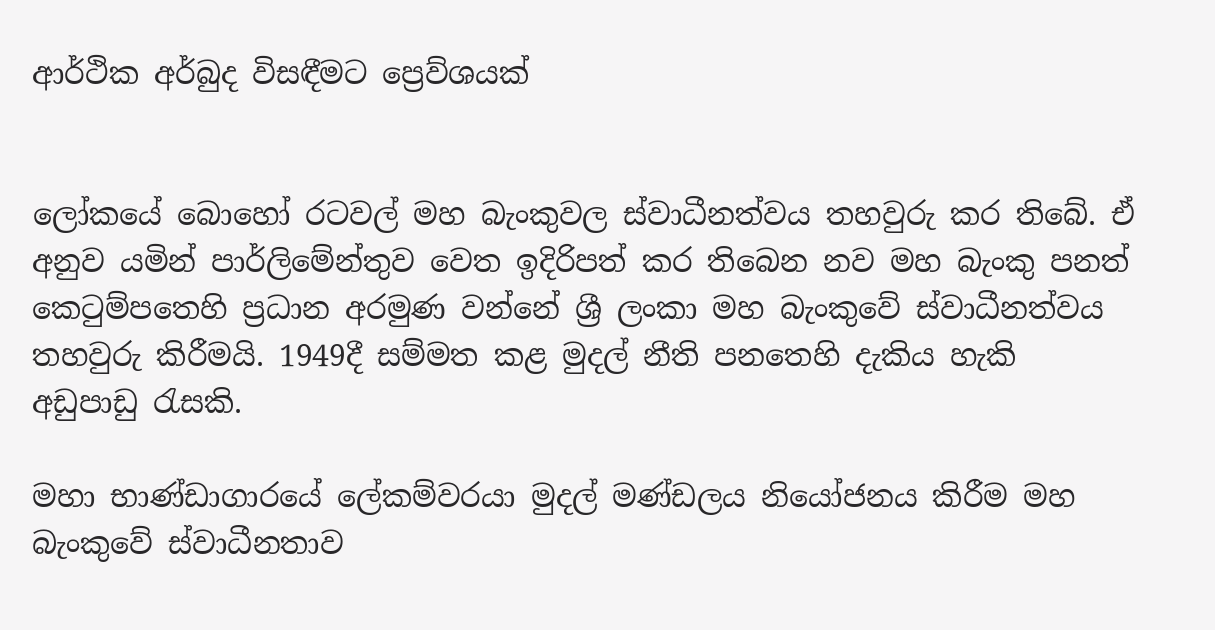ආර්ථික අර්බුද විසඳීමට ප්‍රෙව්ශයක්


ලෝකයේ බොහෝ රටවල් මහ බැංකුවල ස්වාධීනත්වය තහවුරු කර තිබේ. ඒ අනුව යමින් පාර්ලිමේන්තුව වෙත ඉදිරිපත් කර තිබෙන නව මහ බැංකු පනත් කෙටුම්පතෙහි ප්‍රධාන අරමුණ වන්නේ ශ්‍රී ලංකා මහ බැංකුවේ ස්වාධීනත්වය තහවුරු කිරීමයි. 1949දී සම්මත කළ මුදල් නීති පනතෙහි දැකිය හැකි අඩුපාඩු රැසකි.

මහා භාණ්ඩාගාරයේ ලේකම්වරයා මුදල් මණ්ඩලය නියෝජනය කිරීම මහ බැංකුවේ ස්වාධීනතාව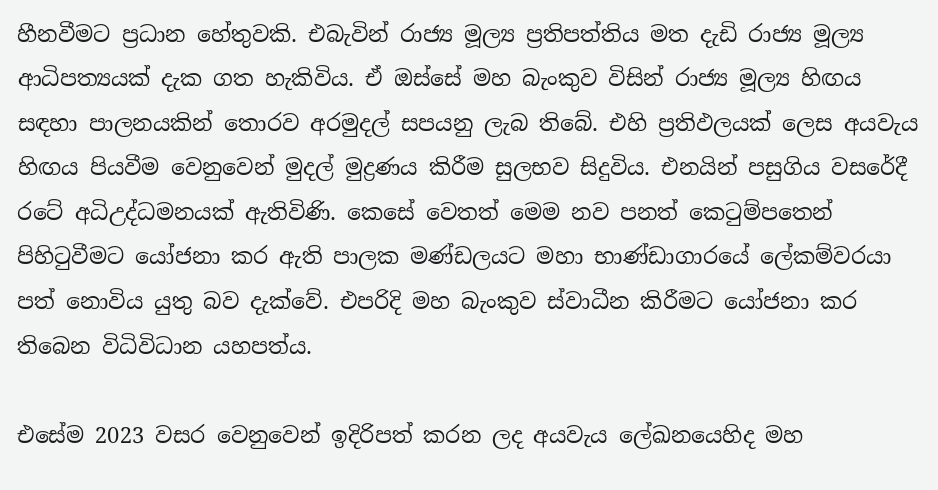හීනවීමට ප්‍රධාන හේතුවකි. එබැවින් රාජ්‍ය මූල්‍ය ප්‍රතිපත්තිය මත දැඩි රාජ්‍ය මූල්‍ය ආධිපත්‍යයක් දැක ගත හැකිවිය. ඒ ඔස්සේ මහ බැංකුව විසින් රාජ්‍ය මූල්‍ය හිඟය සඳහා පාලනයකින් තොරව අරමුදල් සපයනු ලැබ තිබේ. එහි ප්‍රතිඵලයක් ලෙස අයවැය හිඟය පියවීම වෙනුවෙන් මුදල් මුද්‍රණය කිරීම සුලභව සිදුවිය. එනයින් පසුගිය වසරේදී රටේ අධිඋද්ධමනයක් ඇතිවිණි. කෙසේ වෙතත් මෙම නව පනත් කෙටුම්පතෙන් පිහිටුවීමට යෝජනා කර ඇති පාලක මණ්ඩලයට මහා භාණ්ඩාගාරයේ ලේකම්වරයා පත් නොවිය යුතු බව දැක්වේ. එපරිදි මහ බැංකුව ස්වාධීන කිරීමට යෝජනා කර තිබෙන විධිවිධාන යහපත්ය.

එසේම 2023 වසර වෙනුවෙන් ඉදිරිපත් කරන ලද අයවැය ලේඛනයෙහිද මහ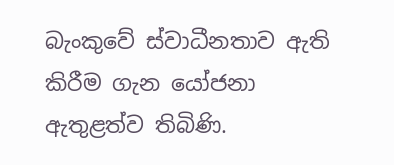බැංකුවේ ස්වාධීනතාව ඇති කිරීම ගැන යෝජනා ඇතුළත්ව තිබිණි.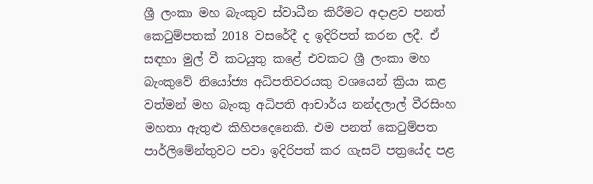ශ්‍රී ලංකා මහ බැංකුව ස්වාධීන කිරීමට අදාළව පනත් කෙටුම්පතක් 2018 වසරේදී ද ඉදිරිපත් කරන ලදී. ඒ සඳහා මුල් වී කටයුතු කළේ එවකට ශ්‍රී ලංකා මහ බැංකුවේ නියෝජ්‍ය අධිපතිවරයකු වශයෙන් ක්‍රියා කළ වත්මන් මහ බැංකු අධිපති ආචාර්ය නන්දලාල් වීරසිංහ මහතා ඇතුළු කිහිපදෙනෙකි. එම පනත් කෙටුම්පත පාර්ලිමේන්තුවට පවා ඉදිරිපත් කර ගැසට් පත්‍රයේද පළ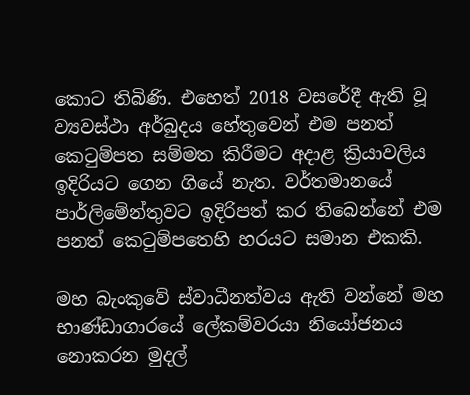කොට තිබිණි. එහෙත් 2018 වසරේදී ඇති වූ ව්‍යවස්ථා අර්බුදය හේතුවෙන් එම පනත් කෙටුම්පත සම්මත කිරීමට අදාළ ක්‍රියාවලිය ඉදිරියට ගෙන ගියේ නැත. වර්තමානයේ පාර්ලිමේන්තුවට ඉදිරිපත් කර තිබෙන්නේ එම පනත් කෙටුම්පතෙහි හරයට සමාන එකකි.

මහ බැංකුවේ ස්වාධීනත්වය ඇති වන්නේ මහ භාණ්ඩාගාරයේ ලේකම්වරයා නියෝජනය නොකරන මුදල්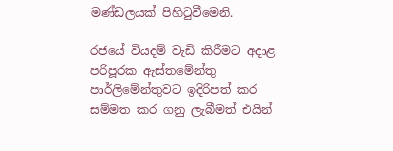මණ්ඩලයක් පිහිටුවීමෙනි.

රජයේ වියදම් වැඩි කිරීමට අදාළ පරිපූරක ඇස්තමේන්තු පාර්ලිමේන්තුවට ඉදිරිපත් කර සම්මත කර ගනු ලැබීමත් එයින්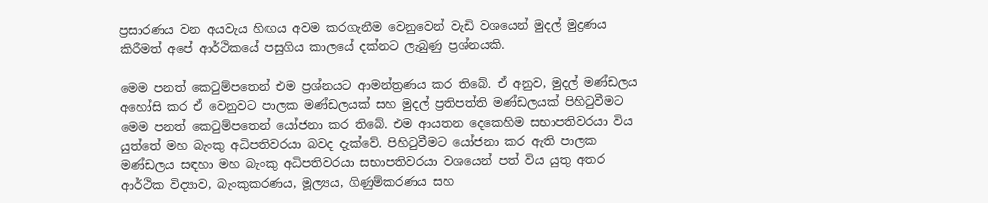ප්‍රසාරණය වන අයවැය හිඟය අවම කරගැනීම වෙනුවෙන් වැඩි වශයෙන් මුදල් මුද්‍රණය කිරීමත් අපේ ආර්ථිකයේ පසුගිය කාලයේ දක්නට ලැබුණු ප්‍රශ්නයකි.

මෙම පනත් කෙටුම්පතෙන් එම ප්‍රශ්නයට ආමන්ත්‍රණය කර තිබේ. ඒ අනුව, මුදල් මණ්ඩලය අහෝසි කර ඒ වෙනුවට පාලක මණ්ඩලයක් සහ මුදල් ප්‍රතිපත්ති මණ්ඩලයක් පිහිටුවීමට මෙම පනත් කෙටුම්පතෙන් යෝජනා කර තිබේ. එම ආයතන දෙකෙහිම සභාපතිවරයා විය යුත්තේ මහ බැංකු අධිපතිවරයා බවද දැක්වේ. පිහිටුවීමට යෝජනා කර ඇති පාලක මණ්ඩලය සඳහා මහ බැංකු අධිපතිවරයා සභාපතිවරයා වශයෙන් පත් විය යුතු අතර ආර්ථික විද්‍යාව, බැංකුකරණය, මූල්‍යය, ගිණුම්කරණය සහ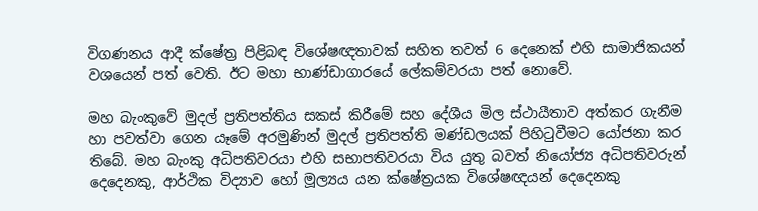විගණනය ආදී ක්ෂේත්‍ර පිළිබඳ විශේෂඥතාවක් සහිත තවත් 6 දෙනෙක් එහි සාමාජිකයන් වශයෙන් පත් වෙති. ඊට මහා භාණ්ඩාගාරයේ ලේකම්වරයා පත් නොවේ.

මහ බැංකුවේ මුදල් ප්‍රතිපත්තිය සකස් කිරීමේ සහ දේශීය මිල ස්ථායීතාව අත්කර ගැනීම හා පවත්වා ගෙන යෑමේ අරමුණින් මුදල් ප්‍රතිපත්ති මණ්ඩලයක් පිහිටුවීමට යෝජනා කර තිබේ. මහ බැංකු අධිපතිවරයා එහි සභාපතිවරයා විය යුතු බවත් නියෝජ්‍ය අධිපතිවරුන් දෙදෙනකු, ආර්ථික විද්‍යාව හෝ මූල්‍යය යන ක්ෂේත්‍රයක විශේෂඥයන් දෙදෙනකු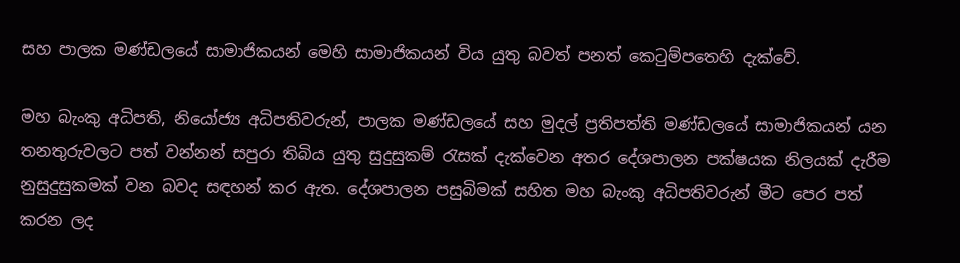සහ පාලක මණ්ඩලයේ සාමාජිකයන් මෙහි සාමාජිකයන් විය යුතු බවත් පනත් කෙටුම්පතෙහි දැක්වේ.

මහ බැංකු අධිපති, නියෝජ්‍ය අධිපතිවරුන්, පාලක මණ්ඩලයේ සහ මුදල් ප්‍රතිපත්ති මණ්ඩලයේ සාමාජිකයන් යන තනතුරුවලට පත් වන්නන් සපුරා තිබිය යුතු සුදුසුකම් රැසක් දැක්වෙන අතර දේශපාලන පක්ෂයක නිලයක් දැරීම නුසුදුසුකමක් වන බවද සඳහන් කර ඇත. දේශපාලන පසුබිමක් සහිත මහ බැංකු අධිපතිවරුන් මීට පෙර පත් කරන ලද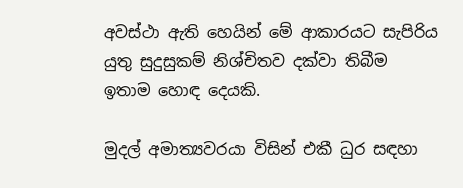අවස්ථා ඇති හෙයින් මේ ආකාරයට සැපිරිය යුතු සුදුසුකම් නිශ්චිතව දක්වා තිබීම ඉතාම හොඳ දෙයකි.

මුදල් අමාත්‍යවරයා විසින් එකී ධුර සඳහා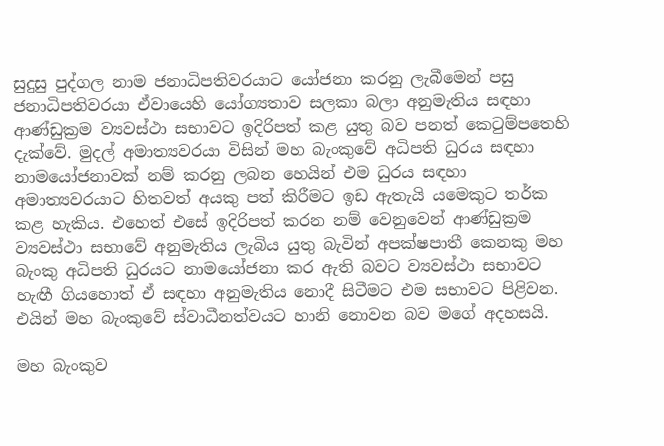සුදුසු පුද්ගල නාම ජනාධිපතිවරයාට යෝජනා කරනු ලැබීමෙන් පසු ජනාධිපතිවරයා ඒවායෙහි යෝග්‍යතාව සලකා බලා අනුමැතිය සඳහා ආණ්ඩුක්‍රම ව්‍යවස්ථා සභාවට ඉදිරිපත් කළ යුතු බව පනත් කෙටුම්පතෙහි දැක්වේ. මුදල් අමාත්‍යවරයා විසින් මහ බැංකුවේ අධිපති ධුරය සඳහා නාමයෝජනාවක් නම් කරනු ලබන හෙයින් එම ධුරය සඳහා අමාත්‍යවරයාට හිතවත් අයකු පත් කිරීමට ඉඩ ඇතැයි යමෙකුට තර්ක කළ හැකිය. එහෙත් එසේ ඉදිරිපත් කරන නම් වෙනුවෙන් ආණ්ඩුක්‍රම ව්‍යවස්ථා සභාවේ අනුමැතිය ලැබිය යුතු බැවින් අපක්ෂපාතී කෙනකු මහ බැංකු අධිපති ධුරයට නාමයෝජනා කර ඇති බවට ව්‍යවස්ථා සභාවට හැඟී ගියහොත් ඒ සඳහා අනුමැතිය නොදී සිටීමට එම සභාවට පිළිවන. එයින් මහ බැංකුවේ ස්වාධීනත්වයට හානි නොවන බව මගේ අදහසයි.

මහ බැංකුව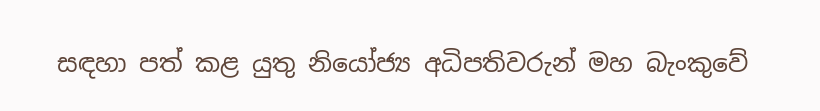සඳහා පත් කළ යුතු නියෝජ්‍ය අධිපතිවරුන් මහ බැංකුවේ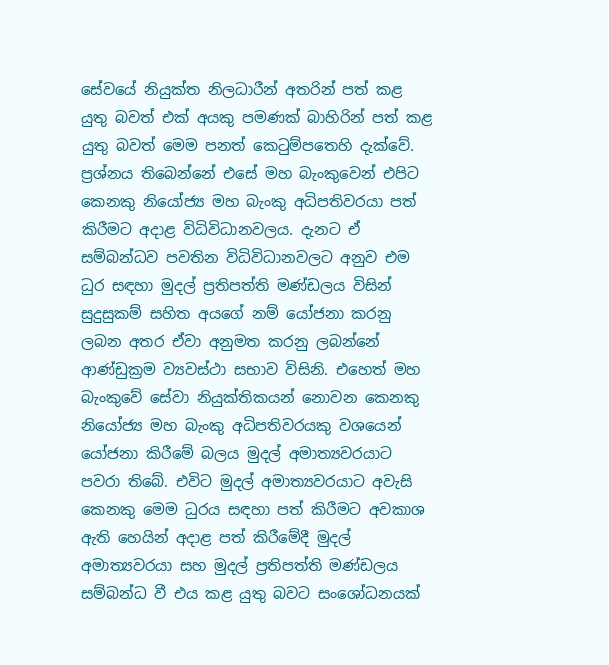සේවයේ නියුක්ත නිලධාරීන් අතරින් පත් කළ යුතු බවත් එක් අයකු පමණක් බාහිරින් පත් කළ යුතු බවත් මෙම පනත් කෙටුම්පතෙහි දැක්වේ. ප්‍රශ්නය තිබෙන්නේ එසේ මහ බැංකුවෙන් එපිට කෙනකු නියෝජ්‍ය මහ බැංකු අධිපතිවරයා පත් කිරීමට අදාළ විධිවිධානවලය. දැනට ඒ සම්බන්ධව පවතින විධිවිධානවලට අනුව එම ධුර සඳහා මුදල් ප්‍රතිපත්ති මණ්ඩලය විසින් සුදුසුකම් සහිත අයගේ නම් යෝජනා කරනු ලබන අතර ඒවා අනුමත කරනු ලබන්නේ ආණ්ඩුක්‍රම ව්‍යවස්ථා සභාව විසිනි. එහෙත් මහ බැංකුවේ සේවා නියුක්තිකයන් නොවන කෙනකු නියෝජ්‍ය මහ බැංකු අධිපතිවරයකු වශයෙන් යෝජනා කිරීමේ බලය මුදල් අමාත්‍යවරයාට පවරා තිබේ. එවිට මුදල් අමාත්‍යවරයාට අවැසි කෙනකු මෙම ධුරය සඳහා පත් කිරීමට අවකාශ ඇති හෙයින් අදාළ පත් කිරීමේදී මුදල් අමාත්‍යවරයා සහ මුදල් ප්‍රතිපත්ති මණ්ඩලය සම්බන්ධ වී එය කළ යුතු බවට සංශෝධනයක්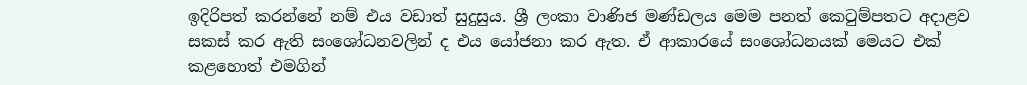ඉදිරිපත් කරන්නේ නම් එය වඩාත් සුදුසුය. ශ්‍රී ලංකා වාණිජ මණ්ඩලය මෙම පනත් කෙටුම්පතට අදාළව සකස් කර ඇති සංශෝධනවලින් ද එය යෝජනා කර ඇත. ඒ ආකාරයේ සංශෝධනයක් මෙයට එක් කළහොත් එමගින්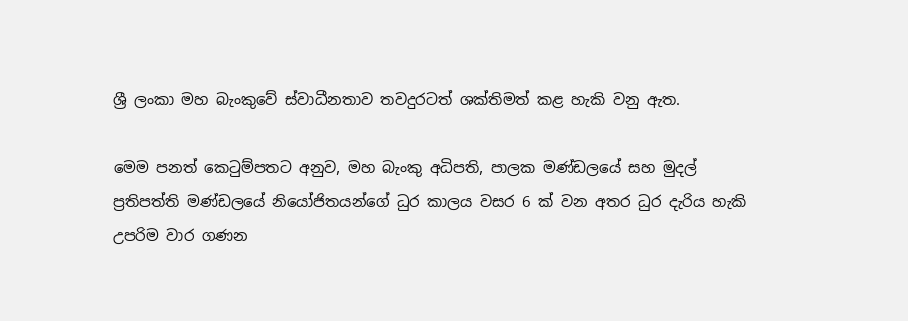ශ්‍රී ලංකා මහ බැංකුවේ ස්වාධීනතාව තවදුරටත් ශක්තිමත් කළ හැකි වනු ඇත.

මෙම පනත් කෙටුම්පතට අනුව, මහ බැංකු අධිපති, පාලක මණ්ඩලයේ සහ මුදල් ප්‍රතිපත්ති මණ්ඩලයේ නියෝජිතයන්ගේ ධුර කාලය වසර 6 ක් වන අතර ධුර දැරිය හැකි උපරිම වාර ගණන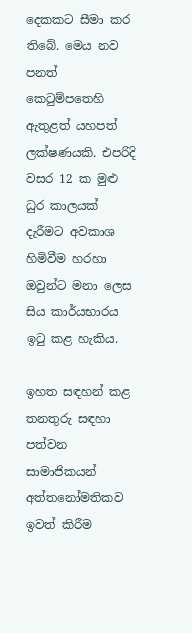දෙකකට සීමා කර තිබේ. මෙය නව පනත් කෙටුම්පතෙහි ඇතුළත් යහපත් ලක්ෂණයකි. එපරිදි වසර 12 ක මුළු ධුර කාලයක් දැරීමට අවකාශ හිමිවීම හරහා ඔවුන්ට මනා ලෙස සිය කාර්යභාරය ඉටු කළ හැකිය.

ඉහත සඳහන් කළ තනතුරු සඳහා පත්වන සාමාජිකයන් අත්තනෝමතිකව ඉවත් කිරීම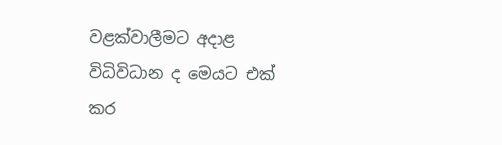වළක්වාලීමට අදාළ විධිවිධාන ද මෙයට එක් කර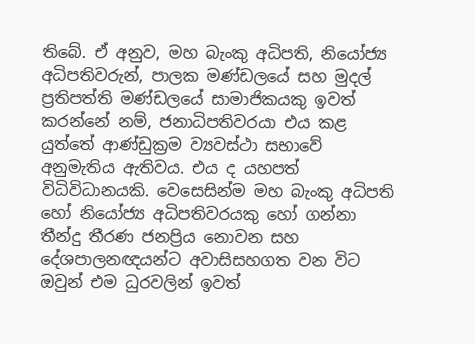තිබේ. ඒ අනුව, මහ බැංකු අධිපති, නියෝජ්‍ය අධිපතිවරුන්, පාලක මණ්ඩලයේ සහ මුදල් ප්‍රතිපත්ති මණ්ඩලයේ සාමාජිකයකු ඉවත් කරන්නේ නම්, ජනාධිපතිවරයා එය කළ යුත්තේ ආණ්ඩුක්‍රම ව්‍යවස්ථා සභාවේ අනුමැතිය ඇතිවය. එය ද යහපත් විධිවිධානයකි. වෙසෙසින්ම මහ බැංකු අධිපති හෝ නියෝජ්‍ය අධිපතිවරයකු හෝ ගන්නා තීන්දු තීරණ ජනප්‍රිය නොවන සහ දේශපාලනඥයන්ට අවාසිසහගත වන විට ඔවුන් එම ධුරවලින් ඉවත්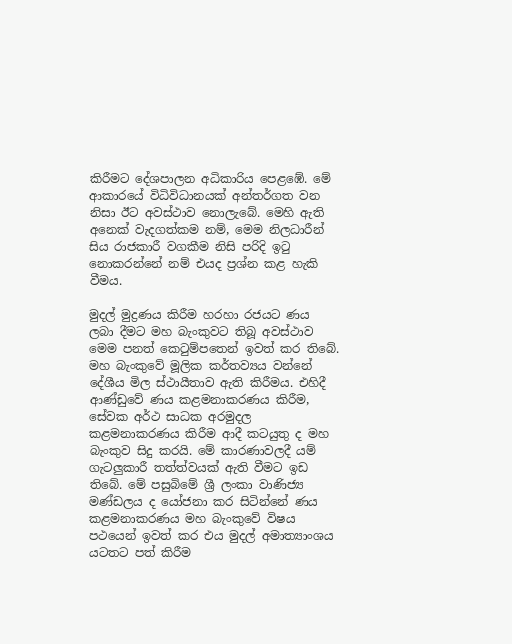කිරීමට දේශපාලන අධිකාරිය පෙළඹේ. මේ ආකාරයේ විධිවිධානයක් අන්තර්ගත වන නිසා ඊට අවස්ථාව නොලැබේ. මෙහි ඇති අනෙක් වැදගත්කම නම්, මෙම නිලධාරීන් සිය රාජකාරී වගකීම නිසි පරිදි ඉටු නොකරන්නේ නම් එයද ප්‍රශ්න කළ හැකි වීමය.

මුදල් මුද්‍රණය කිරීම හරහා රජයට ණය ලබා දීමට මහ බැංකුවට තිබූ අවස්ථාව මෙම පනත් කෙටුම්පතෙන් ඉවත් කර තිබේ. මහ බැංකුවේ මූලික කර්තව්‍යය වන්නේ දේශීය මිල ස්ථායීතාව ඇති කිරීමය. එහිදී ආණ්ඩුවේ ණය කළමනාකරණය කිරීම, සේවක අර්ථ සාධක අරමුදල කළමනාකරණය කිරීම ආදී කටයුතු ද මහ බැංකුව සිදු කරයි. මේ කාරණාවලදී යම් ගැටලුකාරී තත්ත්වයක් ඇති වීමට ඉඩ තිබේ. මේ පසුබිමේ ශ්‍රී ලංකා වාණිජ්‍ය මණ්ඩලය ද යෝජනා කර සිටින්නේ ණය කළමනාකරණය මහ බැංකුවේ විෂය පථයෙන් ඉවත් කර එය මුදල් අමාත්‍යාංශය යටතට පත් කිරීම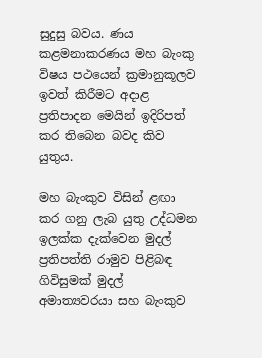සුදුසු බවය. ණය කළමනාකරණය මහ බැංකු විෂය පථයෙන් ක්‍රමානුකූලව ඉවත් කිරීමට අදාළ ප්‍රතිපාදන මෙයින් ඉදිරිපත් කර තිබෙන බවද කිව යුතුය.

මහ බැංකුව විසින් ළඟා කර ගනු ලැබ යුතු උද්ධමන ඉලක්ක දැක්වෙන මුදල් ප්‍රතිපත්ති රාමුව පිළිබඳ ගිවිසුමක් මුදල් අමාත්‍යවරයා සහ බැංකුව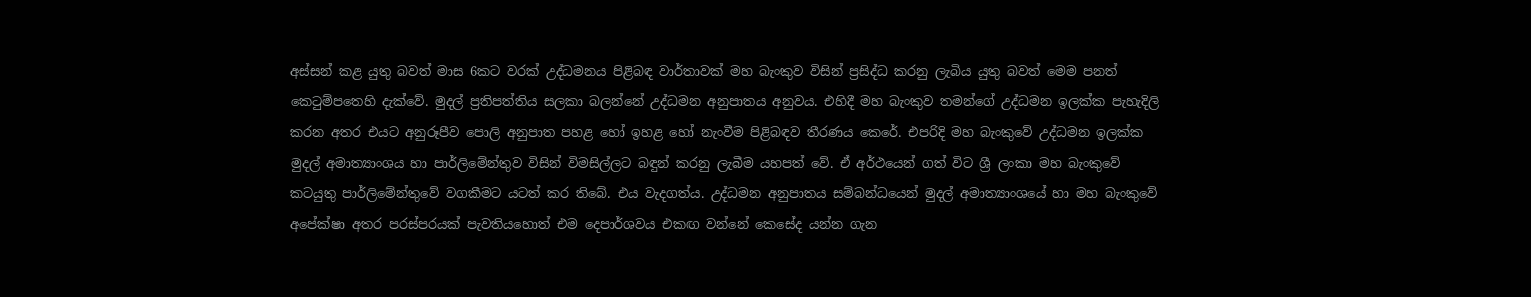අස්සන් කළ යුතු බවත් මාස 6කට වරක් උද්ධමනය පිළිබඳ වාර්තාවක් මහ බැංකුව විසින් ප්‍රසිද්ධ කරනු ලැබිය යුතු බවත් මෙම පනත් කෙටුම්පතෙහි දැක්වේ. මුදල් ප්‍රතිපත්තිය සලකා බලන්නේ උද්ධමන අනුපාතය අනුවය. එහිදී මහ බැංකුව තමන්ගේ උද්ධමන ඉලක්ක පැහැදිලි කරන අතර එයට අනුරූපීව පොලි අනුපාත පහළ හෝ ඉහළ හෝ නැංවීම පිළිබඳව තීරණය කෙරේ. එපරිදි මහ බැංකුවේ උද්ධමන ඉලක්ක මුදල් අමාත්‍යාංශය හා පාර්ලිමේන්තුව විසින් විමසිල්ලට බඳුන් කරනු ලැබීම යහපත් වේ. ඒ අර්ථයෙන් ගත් විට ශ්‍රී ලංකා මහ බැංකුවේ කටයුතු පාර්ලිමේන්තුවේ වගකීමට යටත් කර තිබේ. එය වැදගත්ය. උද්ධමන අනුපාතය සම්බන්ධයෙන් මුදල් අමාත්‍යාංශයේ හා මහ බැංකුවේ අපේක්ෂා අතර පරස්පරයක් පැවතියහොත් එම දෙපාර්ශවය එකඟ වන්නේ කෙසේද යන්න ගැන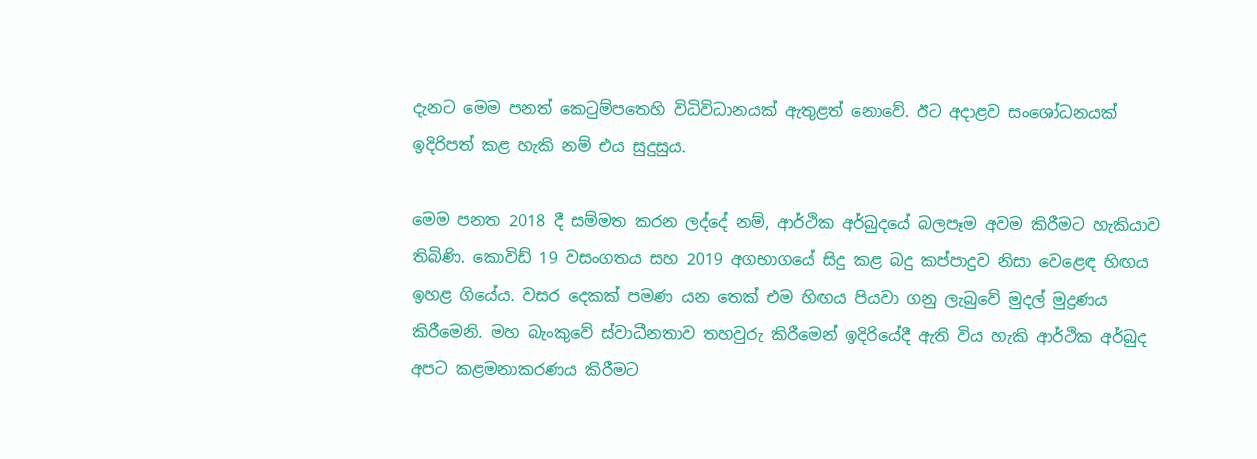දැනට මෙම පනත් කෙටුම්පතෙහි විධිවිධානයක් ඇතුළත් නොවේ. ඊට අදාළව සංශෝධනයක් ඉදිරිපත් කළ හැකි නම් එය සුදුසුය.

මෙම පනත 2018 දී සම්මත කරන ලද්දේ නම්, ආර්ථික අර්බුදයේ බලපෑම අවම කිරීමට හැකියාව තිබිණි. කොවිඩ් 19 වසංගතය සහ 2019 අගභාගයේ සිදු කළ බදු කප්පාදුව නිසා වෙළෙඳ හිඟය ඉහළ ගියේය. වසර දෙකක් පමණ යන තෙක් එම හිඟය පියවා ගනු ලැබුවේ මුදල් මුද්‍රණය කිරීමෙනි. මහ බැංකුවේ ස්වාධීනතාව තහවුරු කිරීමෙන් ඉදිරියේදී ඇති විය හැකි ආර්ථික අර්බුද අපට කළමනාකරණය කිරීමට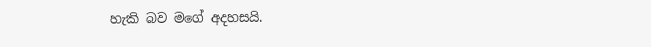හැකි බව මගේ අදහසයි.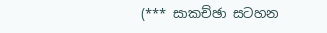(*** සාකච්ඡා සටහන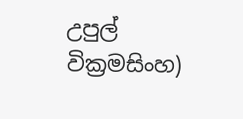උපුල් වික්‍රමසිංහ)